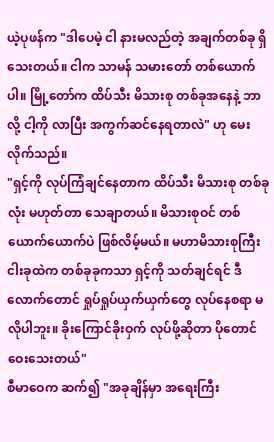ယဲ့ပုဖန်က "ဒါပေမဲ့ ငါ နားမလည်တဲ့ အချက်တစ်ခု ရှိသေးတယ်။ ငါက သာမန် သမားတော် တစ်ယောက်ပါ။ မြို့တော်က ထိပ်သီး မိသားစု တစ်ခုအနေနဲ့ ဘာလို့ ငါ့ကို လာပြီး အကွက်ဆင်နေရတာလဲ" ဟု မေးလိုက်သည်။
"ရှင့်ကို လုပ်ကြံချင်နေတာက ထိပ်သီး မိသားစု တစ်ခုလုံး မဟုတ်တာ သေချာတယ်။ မိသားစုဝင် တစ်ယောက်ယောက်ပဲ ဖြစ်လိမ့်မယ်။ မဟာမိသားစုကြီး ငါးခုထဲက တစ်ခုခုကသာ ရှင့်ကို သတ်ချင်ရင် ဒီလောက်တောင် ရှုပ်ရှုပ်ယှက်ယှက်တွေ လုပ်နေစရာ မလိုပါဘူး။ ခိုးကြောင်ခိုးဝှက် လုပ်ဖို့ဆိုတာ ပိုတောင် ဝေးသေးတယ်"
စီမာဝေက ဆက်၍ "အခုချိန်မှာ အရေးကြီး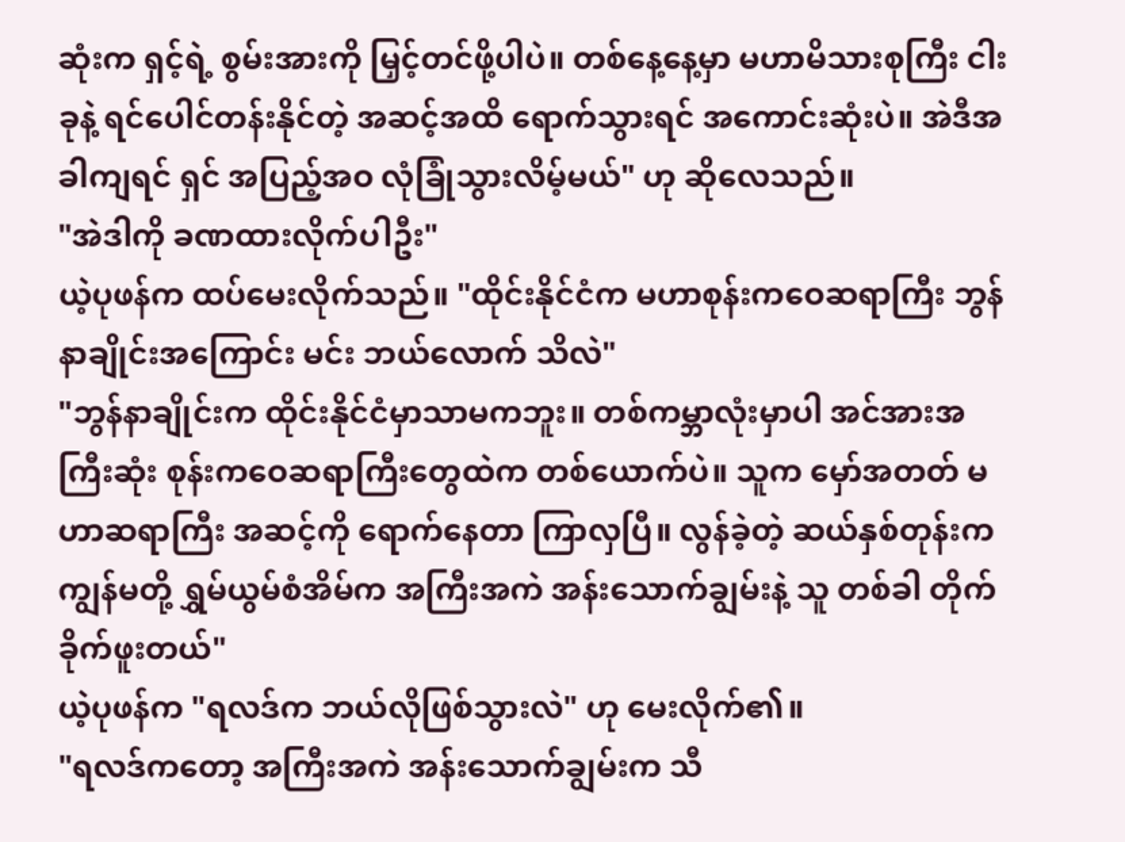ဆုံးက ရှင့်ရဲ့ စွမ်းအားကို မြှင့်တင်ဖို့ပါပဲ။ တစ်နေ့နေ့မှာ မဟာမိသားစုကြီး ငါးခုနဲ့ ရင်ပေါင်တန်းနိုင်တဲ့ အဆင့်အထိ ရောက်သွားရင် အကောင်းဆုံးပဲ။ အဲဒီအခါကျရင် ရှင် အပြည့်အဝ လုံခြုံသွားလိမ့်မယ်" ဟု ဆိုလေသည်။
"အဲဒါကို ခဏထားလိုက်ပါဦး"
ယဲ့ပုဖန်က ထပ်မေးလိုက်သည်။ "ထိုင်းနိုင်ငံက မဟာစုန်းကဝေဆရာကြီး ဘွန်နာချိုင်းအကြောင်း မင်း ဘယ်လောက် သိလဲ"
"ဘွန်နာချိုင်းက ထိုင်းနိုင်ငံမှာသာမကဘူး။ တစ်ကမ္ဘာလုံးမှာပါ အင်အားအကြီးဆုံး စုန်းကဝေဆရာကြီးတွေထဲက တစ်ယောက်ပဲ။ သူက မှော်အတတ် မဟာဆရာကြီး အဆင့်ကို ရောက်နေတာ ကြာလှပြီ။ လွန်ခဲ့တဲ့ ဆယ်နှစ်တုန်းက ကျွန်မတို့ ရွှမ်ယွမ်စံအိမ်က အကြီးအကဲ အန်းသောက်ချွမ်းနဲ့ သူ တစ်ခါ တိုက်ခိုက်ဖူးတယ်"
ယဲ့ပုဖန်က "ရလဒ်က ဘယ်လိုဖြစ်သွားလဲ" ဟု မေးလိုက်၏။
"ရလဒ်ကတော့ အကြီးအကဲ အန်းသောက်ချွမ်းက သီ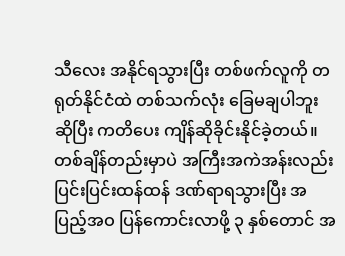သီလေး အနိုင်ရသွားပြီး တစ်ဖက်လူကို တရုတ်နိုင်ငံထဲ တစ်သက်လုံး ခြေမချပါဘူးဆိုပြီး ကတိပေး ကျိန်ဆိုခိုင်းနိုင်ခဲ့တယ်။ တစ်ချိန်တည်းမှာပဲ အကြီးအကဲအန်းလည်း ပြင်းပြင်းထန်ထန် ဒဏ်ရာရသွားပြီး အပြည့်အဝ ပြန်ကောင်းလာဖို့ ၃ နှစ်တောင် အ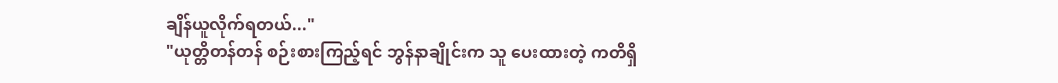ချိန်ယူလိုက်ရတယ်..."
"ယုတ္တိတန်တန် စဉ်းစားကြည့်ရင် ဘွန်နာချိုင်းက သူ ပေးထားတဲ့ ကတိရှိ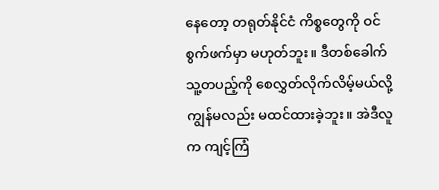နေတော့ တရုတ်နိုင်ငံ ကိစ္စတွေကို ဝင်စွက်ဖက်မှာ မဟုတ်ဘူး။ ဒီတစ်ခေါက် သူ့တပည့်ကို စေလွှတ်လိုက်လိမ့်မယ်လို့ ကျွန်မလည်း မထင်ထားခဲ့ဘူး။ အဲဒီလူက ကျင့်ကြံ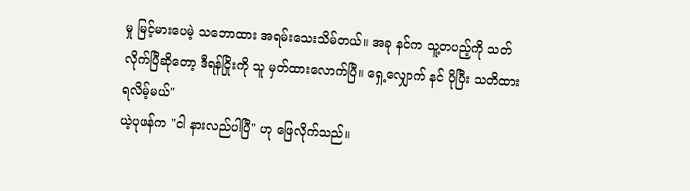မှု မြင့်မားပေမဲ့ သဘောထား အရမ်းသေးသိမ်တယ်။ အခု နင်က သူ့တပည့်ကို သတ်လိုက်ပြီဆိုတော့ ဒီရန်ငြိုးကို သူ မှတ်ထားလောက်ပြီ။ ရှေ့လျှောက် နင် ပိုပြီး သတိထားရလိမ့်မယ်"
ယဲ့ပုဖန်က "ငါ နားလည်ပါပြီ" ဟု ဖြေလိုက်သည်။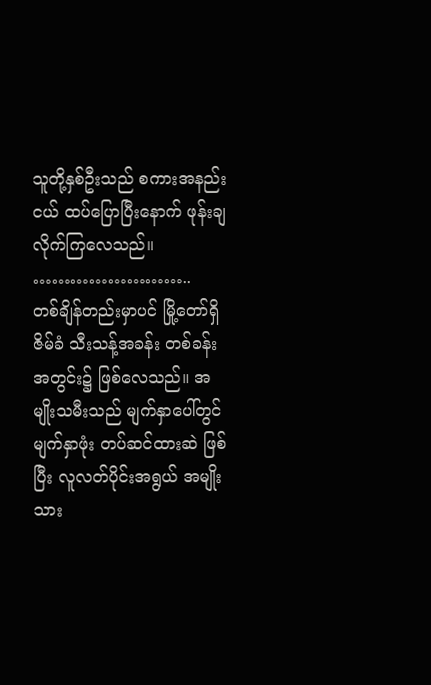သူတို့နှစ်ဦးသည် စကားအနည်းငယ် ထပ်ပြောပြီးနောက် ဖုန်းချလိုက်ကြလေသည်။
……………………..
တစ်ချိန်တည်းမှာပင် မြို့တော်ရှိ ဇိမ်ခံ သီးသန့်အခန်း တစ်ခန်းအတွင်း၌ ဖြစ်လေသည်။ အမျိုးသမီးသည် မျက်နှာပေါ်တွင် မျက်နှာဖုံး တပ်ဆင်ထားဆဲ ဖြစ်ပြီး လူလတ်ပိုင်းအရွယ် အမျိုးသား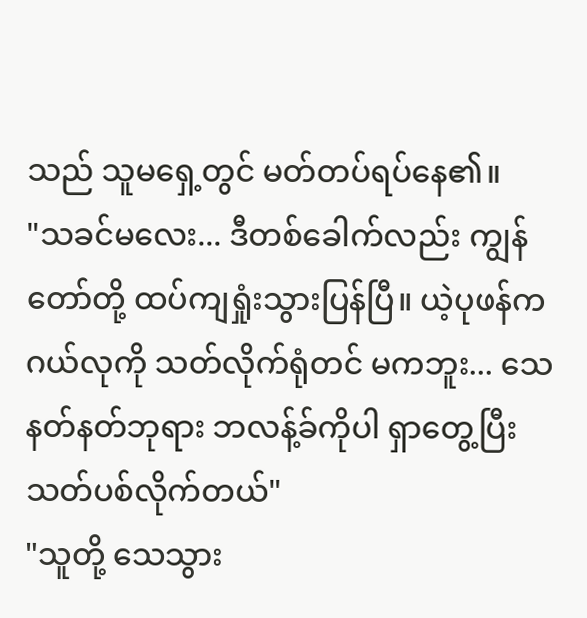သည် သူမရှေ့တွင် မတ်တပ်ရပ်နေ၏။
"သခင်မလေး... ဒီတစ်ခေါက်လည်း ကျွန်တော်တို့ ထပ်ကျရှုံးသွားပြန်ပြီ။ ယဲ့ပုဖန်က ဂယ်လုကို သတ်လိုက်ရုံတင် မကဘူး... သေနတ်နတ်ဘုရား ဘလန့်ခ်ကိုပါ ရှာတွေ့ပြီး သတ်ပစ်လိုက်တယ်"
"သူတို့ သေသွား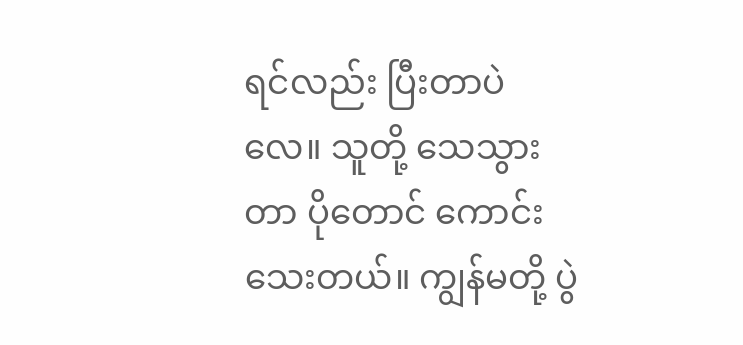ရင်လည်း ပြီးတာပဲလေ။ သူတို့ သေသွားတာ ပိုတောင် ကောင်းသေးတယ်။ ကျွန်မတို့ ပွဲ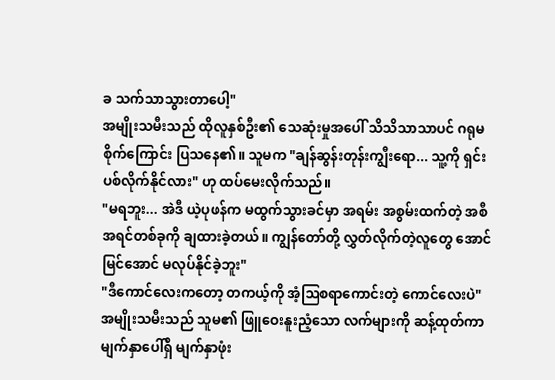ခ သက်သာသွားတာပေါ့"
အမျိုးသမီးသည် ထိုလူနှစ်ဦး၏ သေဆုံးမှုအပေါ် သိသိသာသာပင် ဂရုမစိုက်ကြောင်း ပြသနေ၏။ သူမက "ချန်ဆွန်းတုန်းကျွီးရော... သူ့ကို ရှင်းပစ်လိုက်နိုင်လား" ဟု ထပ်မေးလိုက်သည်။
"မရဘူး... အဲဒီ ယဲ့ပုဖန်က မထွက်သွားခင်မှာ အရမ်း အစွမ်းထက်တဲ့ အစီအရင်တစ်ခုကို ချထားခဲ့တယ်။ ကျွန်တော်တို့ လွှတ်လိုက်တဲ့လူတွေ အောင်မြင်အောင် မလုပ်နိုင်ခဲ့ဘူး"
"ဒီကောင်လေးကတော့ တကယ့်ကို အံ့ဩစရာကောင်းတဲ့ ကောင်လေးပဲ"
အမျိုးသမီးသည် သူမ၏ ဖြူဝေးနူးညံ့သော လက်များကို ဆန့်ထုတ်ကာ မျက်နှာပေါ်ရှိ မျက်နှာဖုံး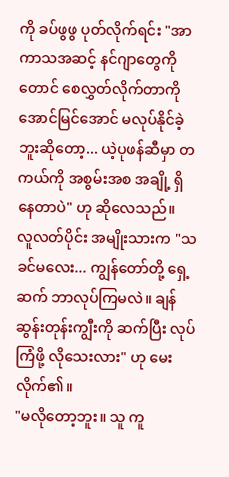ကို ခပ်ဖွဖွ ပုတ်လိုက်ရင်း "အာကာသအဆင့် နင်ဂျာတွေကိုတောင် စေလွှတ်လိုက်တာကို အောင်မြင်အောင် မလုပ်နိုင်ခဲ့ဘူးဆိုတော့... ယဲ့ပုဖန်ဆီမှာ တကယ်ကို အစွမ်းအစ အချို့ ရှိနေတာပဲ" ဟု ဆိုလေသည်။
လူလတ်ပိုင်း အမျိုးသားက "သခင်မလေး... ကျွန်တော်တို့ ရှေ့ဆက် ဘာလုပ်ကြမလဲ။ ချန်ဆွန်းတုန်းကျွီးကို ဆက်ပြီး လုပ်ကြံဖို့ လိုသေးလား" ဟု မေးလိုက်၏။
"မလိုတော့ဘူး။ သူ ကူ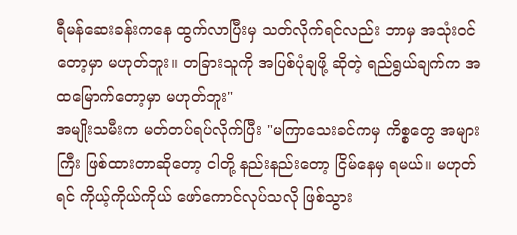ရီမန်ဆေးခန်းကနေ ထွက်လာပြီးမှ သတ်လိုက်ရင်လည်း ဘာမှ အသုံးဝင်တော့မှာ မဟုတ်ဘူး။ တခြားသူကို အပြစ်ပုံချဖို့ ဆိုတဲ့ ရည်ရွယ်ချက်က အထမြောက်တော့မှာ မဟုတ်ဘူး"
အမျိုးသမီးက မတ်တပ်ရပ်လိုက်ပြီး "မကြာသေးခင်ကမှ ကိစ္စတွေ အများကြီး ဖြစ်ထားတာဆိုတော့ ငါတို့ နည်းနည်းတော့ ငြိမ်နေမှ ရမယ်။ မဟုတ်ရင် ကိုယ့်ကိုယ်ကိုယ် ဖော်ကောင်လုပ်သလို ဖြစ်သွား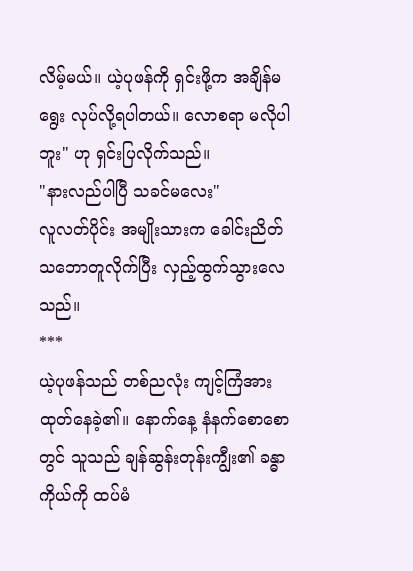လိမ့်မယ်။ ယဲ့ပုဖန်ကို ရှင်းဖို့က အချိန်မရွေး လုပ်လို့ရပါတယ်။ လောစရာ မလိုပါဘူး" ဟု ရှင်းပြလိုက်သည်။
"နားလည်ပါပြီ သခင်မလေး"
လူလတ်ပိုင်း အမျိုးသားက ခေါင်းညိတ် သဘောတူလိုက်ပြီး လှည့်ထွက်သွားလေသည်။
***
ယဲ့ပုဖန်သည် တစ်ညလုံး ကျင့်ကြံအားထုတ်နေခဲ့၏။ နောက်နေ့ နံနက်စောစောတွင် သူသည် ချန်ဆွန်းတုန်းကျွီး၏ ခန္ဓာကိုယ်ကို ထပ်မံ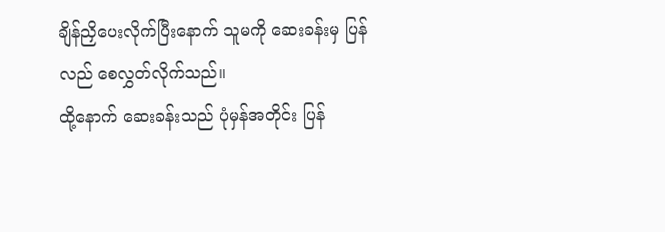ချိန်ညှိပေးလိုက်ပြီးနောက် သူမကို ဆေးခန်းမှ ပြန်လည် စေလွှတ်လိုက်သည်။
ထို့နောက် ဆေးခန်းသည် ပုံမှန်အတိုင်း ပြန်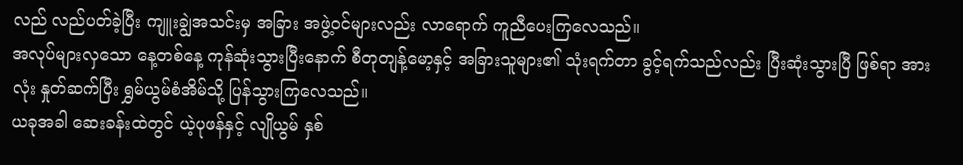လည် လည်ပတ်ခဲ့ပြီး ကျူးချွဲအသင်းမှ အခြား အဖွဲ့ဝင်များလည်း လာရောက် ကူညီပေးကြလေသည်။
အလုပ်များလှသော နေ့တစ်နေ့ ကုန်ဆုံးသွားပြီးနောက် စီတုတျန့်မော့နှင့် အခြားသူများ၏ သုံးရက်တာ ခွင့်ရက်သည်လည်း ပြီးဆုံးသွားပြီ ဖြစ်ရာ အားလုံး နှုတ်ဆက်ပြီး ရွှမ်ယွမ်စံအိမ်သို့ ပြန်သွားကြလေသည်။
ယခုအခါ ဆေးခန်းထဲတွင် ယဲ့ပုဖန်နှင့် လျိုယွမ် နှစ်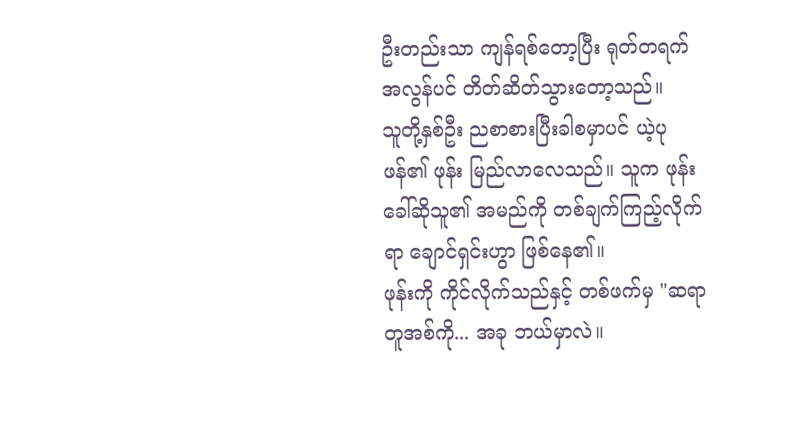ဦးတည်းသာ ကျန်ရစ်တော့ပြီး ရုတ်တရက် အလွန်ပင် တိတ်ဆိတ်သွားတော့သည်။
သူတို့နှစ်ဦး ညစာစားပြီးခါစမှာပင် ယဲ့ပုဖန်၏ ဖုန်း မြည်လာလေသည်။ သူက ဖုန်းခေါ်ဆိုသူ၏ အမည်ကို တစ်ချက်ကြည့်လိုက်ရာ ချောင်ရှင်းဟွာ ဖြစ်နေ၏။
ဖုန်းကို ကိုင်လိုက်သည်နှင့် တစ်ဖက်မှ "ဆရာတူအစ်ကို... အခု ဘယ်မှာလဲ။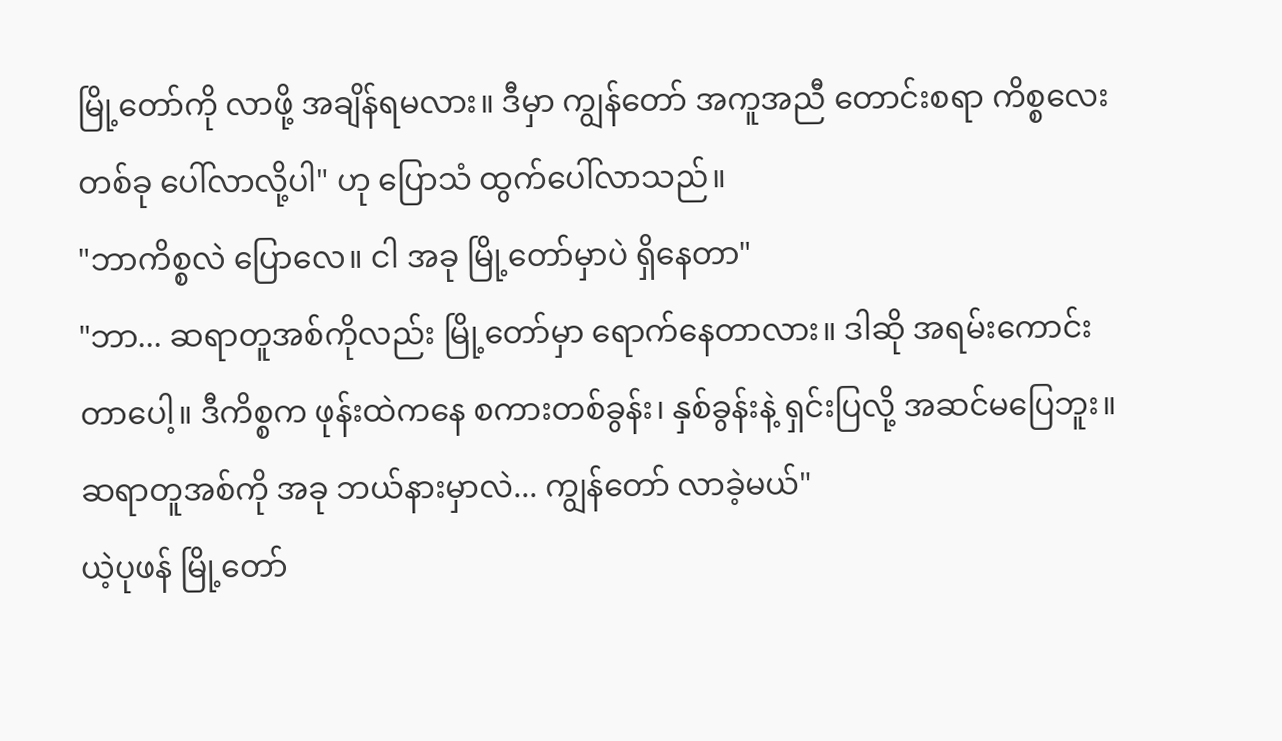မြို့တော်ကို လာဖို့ အချိန်ရမလား။ ဒီမှာ ကျွန်တော် အကူအညီ တောင်းစရာ ကိစ္စလေး တစ်ခု ပေါ်လာလို့ပါ" ဟု ပြောသံ ထွက်ပေါ်လာသည်။
"ဘာကိစ္စလဲ ပြောလေ။ ငါ အခု မြို့တော်မှာပဲ ရှိနေတာ"
"ဘာ... ဆရာတူအစ်ကိုလည်း မြို့တော်မှာ ရောက်နေတာလား။ ဒါဆို အရမ်းကောင်းတာပေါ့။ ဒီကိစ္စက ဖုန်းထဲကနေ စကားတစ်ခွန်း၊ နှစ်ခွန်းနဲ့ ရှင်းပြလို့ အဆင်မပြေဘူး။ ဆရာတူအစ်ကို အခု ဘယ်နားမှာလဲ... ကျွန်တော် လာခဲ့မယ်"
ယဲ့ပုဖန် မြို့တော်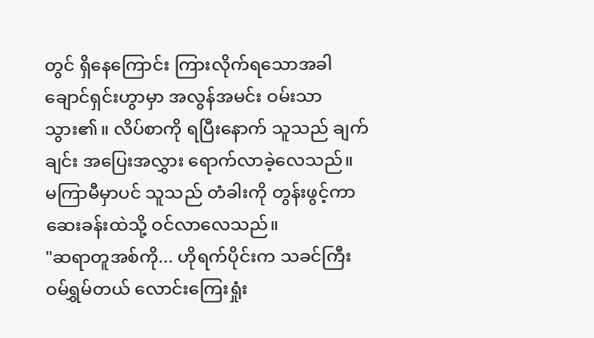တွင် ရှိနေကြောင်း ကြားလိုက်ရသောအခါ ချောင်ရှင်းဟွာမှာ အလွန်အမင်း ဝမ်းသာသွား၏။ လိပ်စာကို ရပြီးနောက် သူသည် ချက်ချင်း အပြေးအလွှား ရောက်လာခဲ့လေသည်။
မကြာမီမှာပင် သူသည် တံခါးကို တွန်းဖွင့်ကာ ဆေးခန်းထဲသို့ ဝင်လာလေသည်။
"ဆရာတူအစ်ကို... ဟိုရက်ပိုင်းက သခင်ကြီး ဝမ်ရွှမ်တယ် လောင်းကြေးရှုံး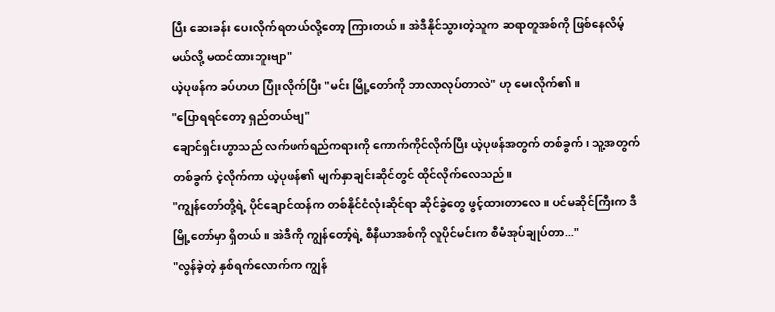ပြီး ဆေးခန်း ပေးလိုက်ရတယ်လို့တော့ ကြားတယ်။ အဲဒီနိုင်သွားတဲ့သူက ဆရာတူအစ်ကို ဖြစ်နေလိမ့်မယ်လို့ မထင်ထားဘူးဗျာ"
ယဲ့ပုဖန်က ခပ်ဟဟ ပြုံးလိုက်ပြီး "မင်း မြို့တော်ကို ဘာလာလုပ်တာလဲ" ဟု မေးလိုက်၏။
"ပြောရရင်တော့ ရှည်တယ်ဗျ"
ချောင်ရှင်းဟွာသည် လက်ဖက်ရည်ကရားကို ကောက်ကိုင်လိုက်ပြီး ယဲ့ပုဖန်အတွက် တစ်ခွက်၊ သူ့အတွက် တစ်ခွက် ငဲ့လိုက်ကာ ယဲ့ပုဖန်၏ မျက်နှာချင်းဆိုင်တွင် ထိုင်လိုက်လေသည်။
"ကျွန်တော်တို့ရဲ့ ပိုင်ချောင်ထန်က တစ်နိုင်ငံလုံးဆိုင်ရာ ဆိုင်ခွဲတွေ ဖွင့်ထားတာလေ။ ပင်မဆိုင်ကြီးက ဒီမြို့တော်မှာ ရှိတယ်။ အဲဒီကို ကျွန်တော့်ရဲ့ စီနီယာအစ်ကို လူပိုင်မင်းက စီမံအုပ်ချုပ်တာ..."
"လွန်ခဲ့တဲ့ နှစ်ရက်လောက်က ကျွန်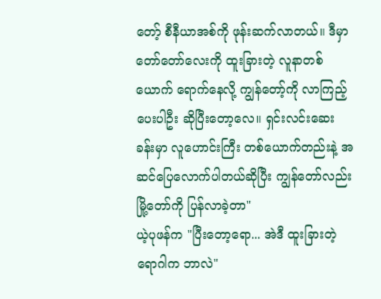တော့် စီနီယာအစ်ကို ဖုန်းဆက်လာတယ်။ ဒီမှာ တော်တော်လေးကို ထူးခြားတဲ့ လူနာတစ်ယောက် ရောက်နေလို့ ကျွန်တော့်ကို လာကြည့်ပေးပါဦး ဆိုပြီးတော့လေ။ ရှင်းလင်းဆေးခန်းမှာ လူဟောင်းကြီး တစ်ယောက်တည်းနဲ့ အဆင်ပြေလောက်ပါတယ်ဆိုပြီး ကျွန်တော်လည်း မြို့တော်ကို ပြန်လာခဲ့တာ"
ယဲ့ပုဖန်က "ပြီးတော့ရော... အဲဒီ ထူးခြားတဲ့ ရောဂါက ဘာလဲ"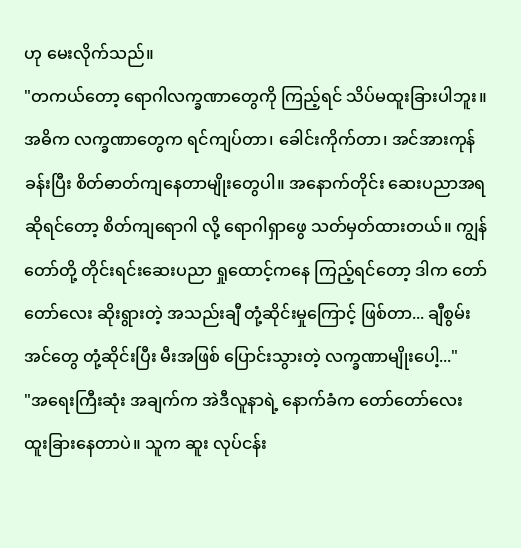ဟု မေးလိုက်သည်။
"တကယ်တော့ ရောဂါလက္ခဏာတွေကို ကြည့်ရင် သိပ်မထူးခြားပါဘူး။ အဓိက လက္ခဏာတွေက ရင်ကျပ်တာ၊ ခေါင်းကိုက်တာ၊ အင်အားကုန်ခန်းပြီး စိတ်ဓာတ်ကျနေတာမျိုးတွေပါ။ အနောက်တိုင်း ဆေးပညာအရဆိုရင်တော့ စိတ်ကျရောဂါ လို့ ရောဂါရှာဖွေ သတ်မှတ်ထားတယ်။ ကျွန်တော်တို့ တိုင်းရင်းဆေးပညာ ရှုထောင့်ကနေ ကြည့်ရင်တော့ ဒါက တော်တော်လေး ဆိုးရွားတဲ့ အသည်းချီ တုံ့ဆိုင်းမှုကြောင့် ဖြစ်တာ... ချီစွမ်းအင်တွေ တုံ့ဆိုင်းပြီး မီးအဖြစ် ပြောင်းသွားတဲ့ လက္ခဏာမျိုးပေါ့..."
"အရေးကြီးဆုံး အချက်က အဲဒီလူနာရဲ့ နောက်ခံက တော်တော်လေး ထူးခြားနေတာပဲ။ သူက ဆူး လုပ်ငန်း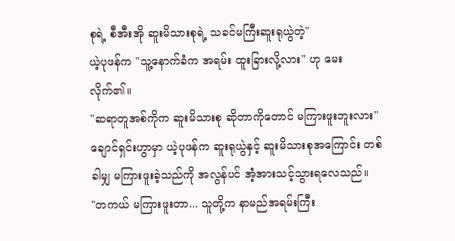စုရဲ့ စီအီးအို ဆူးမိသားစုရဲ့ သခင်မကြီးဆူးရုယွဲတဲ့"
ယဲ့ပုဖန်က "သူ့နောက်ခံက အရမ်း ထူးခြားလို့လား" ဟု မေးလိုက်၏။
"ဆရာတူအစ်ကိုက ဆူးမိသားစု ဆိုတာကိုတောင် မကြားဖူးဘူးလား"
ချောင်ရှင်းဟွာမှာ ယဲ့ပုဖန်က ဆူးရုယွဲနှင့် ဆူးမိသားစုအကြောင်း တစ်ခါမျှ မကြားဖူးခဲ့သည်ကို အလွန်ပင် အံ့အားသင့်သွားရလေသည်။
"တကယ် မကြားဖူးတာ... သူတို့က နာမည်အရမ်းကြီး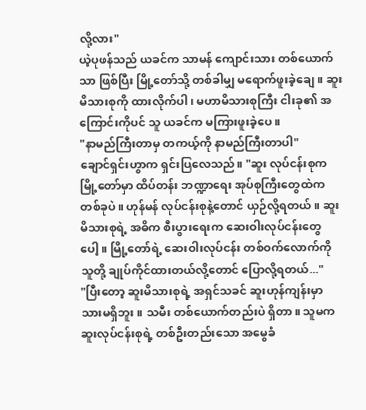လို့လား"
ယဲ့ပုဖန်သည် ယခင်က သာမန် ကျောင်းသား တစ်ယောက်သာ ဖြစ်ပြီး မြို့တော်သို့ တစ်ခါမျှ မရောက်ဖူးခဲ့ချေ။ ဆူးမိသားစုကို ထားလိုက်ပါ၊ မဟာမိသားစုကြီး ငါးခု၏ အကြောင်းကိုပင် သူ ယခင်က မကြားဖူးခဲ့ပေ။
"နာမည်ကြီးတာမှ တကယ့်ကို နာမည်ကြီးတာပါ"
ချောင်ရှင်းဟွာက ရှင်းပြလေသည်။ "ဆူး လုပ်ငန်းစုက မြို့တော်မှာ ထိပ်တန်း ဘဏ္ဍာရေး အုပ်စုကြီးတွေထဲက တစ်ခုပဲ။ ဟုန်မန် လုပ်ငန်းစုနဲ့တောင် ယှဉ်လို့ရတယ်။ ဆူးမိသားစုရဲ့ အဓိက စီးပွားရေးက ဆေးဝါးလုပ်ငန်းတွေပေါ့။ မြို့တော်ရဲ့ ဆေးဝါးလုပ်ငန်း တစ်ဝက်လောက်ကို သူတို့ ချုပ်ကိုင်ထားတယ်လို့တောင် ပြောလို့ရတယ်..."
"ပြီးတော့ ဆူးမိသားစုရဲ့ အရှင်သခင် ဆူးဟုန်ကျန်းမှာ သားမရှိဘူး။ သမီး တစ်ယောက်တည်းပဲ ရှိတာ။ သူမက ဆူးလုပ်ငန်းစုရဲ့ တစ်ဦးတည်းသော အမွေခံ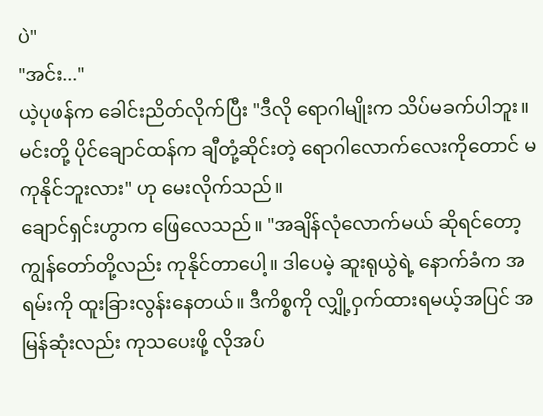ပဲ"
"အင်း..."
ယဲ့ပုဖန်က ခေါင်းညိတ်လိုက်ပြီး "ဒီလို ရောဂါမျိုးက သိပ်မခက်ပါဘူး။ မင်းတို့ ပိုင်ချောင်ထန်က ချီတုံ့ဆိုင်းတဲ့ ရောဂါလောက်လေးကိုတောင် မကုနိုင်ဘူးလား" ဟု မေးလိုက်သည်။
ချောင်ရှင်းဟွာက ဖြေလေသည်။ "အချိန်လုံလောက်မယ် ဆိုရင်တော့ ကျွန်တော်တို့လည်း ကုနိုင်တာပေါ့။ ဒါပေမဲ့ ဆူးရုယွဲရဲ့ နောက်ခံက အရမ်းကို ထူးခြားလွန်းနေတယ်။ ဒီကိစ္စကို လျှို့ဝှက်ထားရမယ့်အပြင် အမြန်ဆုံးလည်း ကုသပေးဖို့ လိုအပ်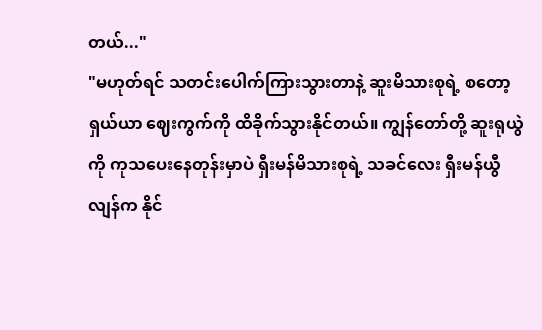တယ်..."
"မဟုတ်ရင် သတင်းပေါက်ကြားသွားတာနဲ့ ဆူးမိသားစုရဲ့ စတော့ရှယ်ယာ ဈေးကွက်ကို ထိခိုက်သွားနိုင်တယ်။ ကျွန်တော်တို့ ဆူးရုယွဲကို ကုသပေးနေတုန်းမှာပဲ ရှီးမန်မိသားစုရဲ့ သခင်လေး ရှီးမန်ယွီလျန်က နိုင်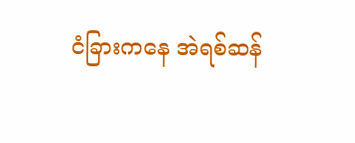ငံခြားကနေ အဲရစ်ဆန်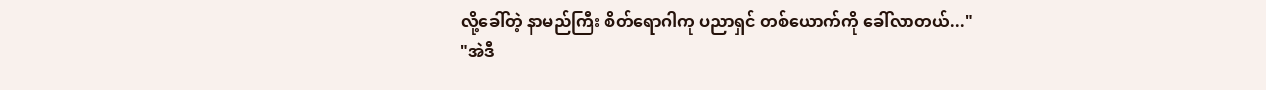လို့ခေါ်တဲ့ နာမည်ကြီး စိတ်ရောဂါကု ပညာရှင် တစ်ယောက်ကို ခေါ်လာတယ်..."
"အဲဒီ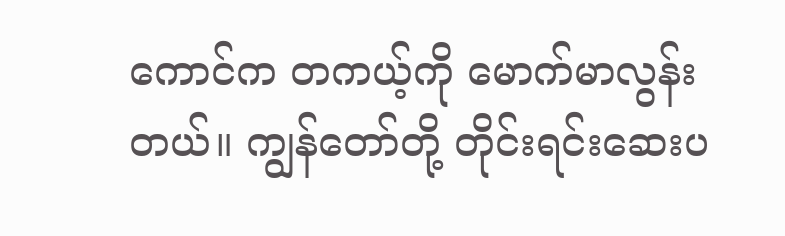ကောင်က တကယ့်ကို မောက်မာလွန်းတယ်။ ကျွန်တော်တို့ တိုင်းရင်းဆေးပ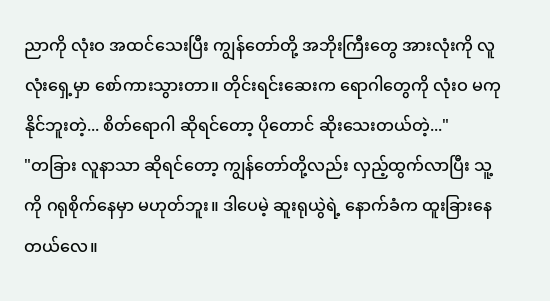ညာကို လုံးဝ အထင်သေးပြီး ကျွန်တော်တို့ အဘိုးကြီးတွေ အားလုံးကို လူလုံးရှေ့မှာ စော်ကားသွားတာ။ တိုင်းရင်းဆေးက ရောဂါတွေကို လုံးဝ မကုနိုင်ဘူးတဲ့... စိတ်ရောဂါ ဆိုရင်တော့ ပိုတောင် ဆိုးသေးတယ်တဲ့..."
"တခြား လူနာသာ ဆိုရင်တော့ ကျွန်တော်တို့လည်း လှည့်ထွက်လာပြီး သူ့ကို ဂရုစိုက်နေမှာ မဟုတ်ဘူး။ ဒါပေမဲ့ ဆူးရုယွဲရဲ့ နောက်ခံက ထူးခြားနေတယ်လေ။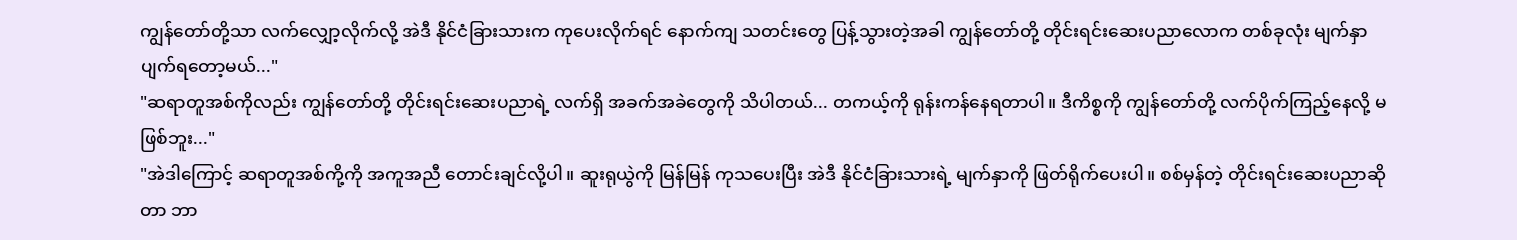ကျွန်တော်တို့သာ လက်လျှော့လိုက်လို့ အဲဒီ နိုင်ငံခြားသားက ကုပေးလိုက်ရင် နောက်ကျ သတင်းတွေ ပြန့်သွားတဲ့အခါ ကျွန်တော်တို့ တိုင်းရင်းဆေးပညာလောက တစ်ခုလုံး မျက်နှာပျက်ရတော့မယ်..."
"ဆရာတူအစ်ကိုလည်း ကျွန်တော်တို့ တိုင်းရင်းဆေးပညာရဲ့ လက်ရှိ အခက်အခဲတွေကို သိပါတယ်... တကယ့်ကို ရုန်းကန်နေရတာပါ။ ဒီကိစ္စကို ကျွန်တော်တို့ လက်ပိုက်ကြည့်နေလို့ မဖြစ်ဘူး..."
"အဲဒါကြောင့် ဆရာတူအစ်ကို့ကို အကူအညီ တောင်းချင်လို့ပါ။ ဆူးရုယွဲကို မြန်မြန် ကုသပေးပြီး အဲဒီ နိုင်ငံခြားသားရဲ့ မျက်နှာကို ဖြတ်ရိုက်ပေးပါ။ စစ်မှန်တဲ့ တိုင်းရင်းဆေးပညာဆိုတာ ဘာ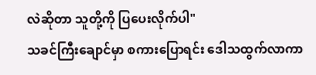လဲဆိုတာ သူတို့ကို ပြပေးလိုက်ပါ"
သခင်ကြီးချောင်မှာ စကားပြောရင်း ဒေါသထွက်လာကာ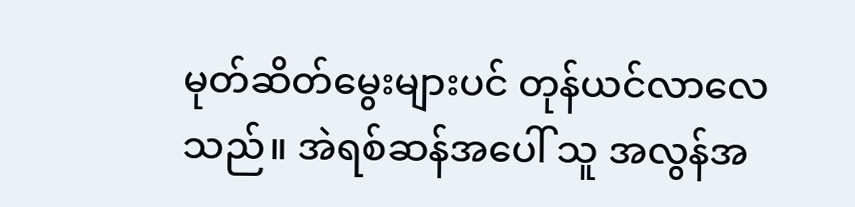မုတ်ဆိတ်မွေးများပင် တုန်ယင်လာလေသည်။ အဲရစ်ဆန်အပေါ် သူ အလွန်အ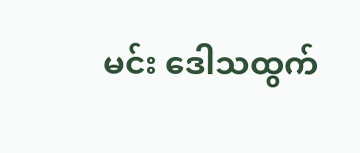မင်း ဒေါသထွက်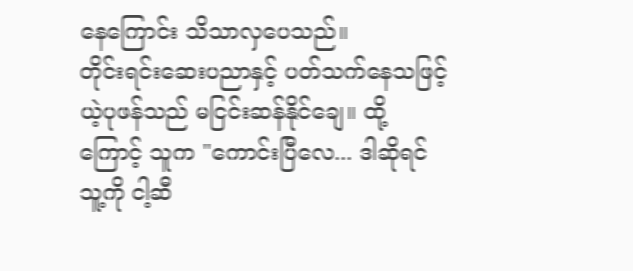နေကြောင်း သိသာလှပေသည်။
တိုင်းရင်းဆေးပညာနှင့် ပတ်သက်နေသဖြင့် ယဲ့ပုဖန်သည် မငြင်းဆန်နိုင်ချေ။ ထို့ကြောင့် သူက "ကောင်းပြီလေ... ဒါဆိုရင် သူ့ကို ငါ့ဆီ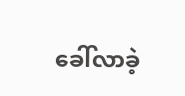ခေါ်လာခဲ့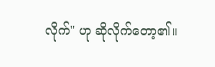လိုက်" ဟု ဆိုလိုက်တော့၏။